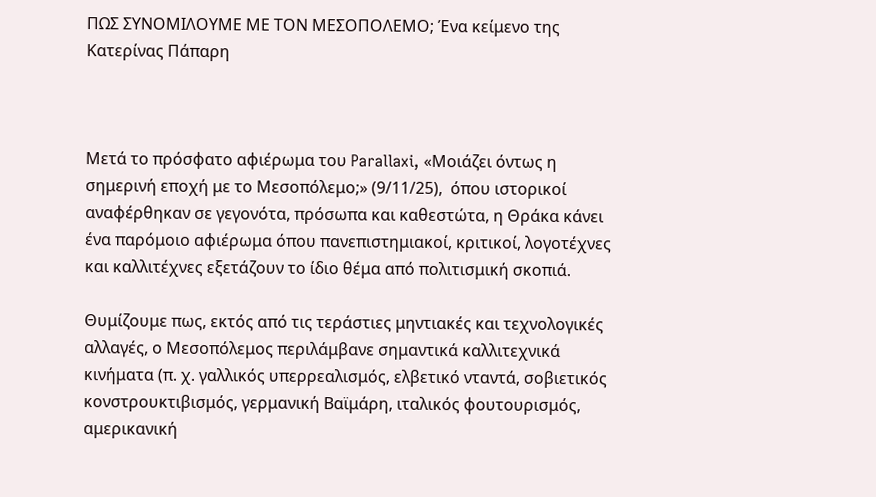ΠΩΣ ΣΥΝΟΜΙΛΟΥΜΕ ΜΕ ΤΟΝ ΜΕΣΟΠΟΛΕΜΟ; Ένα κείμενο της Κατερίνας Πάπαρη



Μετά το πρόσφατο αφιέρωμα του Parallaxi, «Μοιάζει όντως η σημερινή εποχή με το Μεσοπόλεμο;» (9/11/25),  όπου ιστορικοί αναφέρθηκαν σε γεγονότα, πρόσωπα και καθεστώτα, η Θράκα κάνει ένα παρόμοιο αφιέρωμα όπου πανεπιστημιακοί, κριτικοί, λογοτέχνες και καλλιτέχνες εξετάζουν το ίδιο θέμα από πολιτισμική σκοπιά.

Θυμίζουμε πως, εκτός από τις τεράστιες μηντιακές και τεχνολογικές αλλαγές, ο Μεσοπόλεμος περιλάμβανε σημαντικά καλλιτεχνικά κινήματα (π. χ. γαλλικός υπερρεαλισμός, ελβετικό νταντά, σοβιετικός κονστρουκτιβισμός, γερμανική Βαϊμάρη, ιταλικός φουτουρισμός, αμερικανική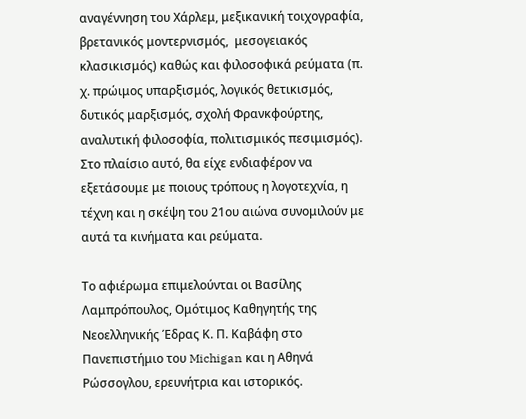αναγέννηση του Χάρλεμ, μεξικανική τοιχογραφία, βρετανικός μοντερνισμός,  μεσογειακός κλασικισμός) καθώς και φιλοσοφικά ρεύματα (π. χ. πρώιμος υπαρξισμός, λογικός θετικισμός, δυτικός μαρξισμός, σχολή Φρανκφούρτης, αναλυτική φιλοσοφία, πολιτισμικός πεσιμισμός).  Στο πλαίσιο αυτό, θα είχε ενδιαφέρον να εξετάσουμε με ποιους τρόπους η λογοτεχνία, η τέχνη και η σκέψη του 21ου αιώνα συνομιλούν με αυτά τα κινήματα και ρεύματα.

Το αφιέρωμα επιμελούνται οι Βασίλης Λαμπρόπουλος, Ομότιμος Καθηγητής της Νεοελληνικής Έδρας Κ. Π. Καβάφη στο Πανεπιστήμιο του Michigan και η Αθηνά Ρώσσογλου, ερευνήτρια και ιστορικός.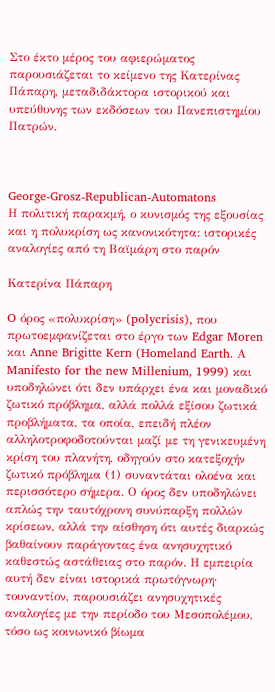Στο έκτο μέρος του αφιερώματος παρουσιάζεται το κείμενο της Κατερίνας Πάπαρη, μεταδιδάκτορα ιστορικού και υπεύθυνης των εκδόσεων του Πανεπιστημίου Πατρών.



George-Grosz-Republican-Automatons
Η πολιτική παρακμή, ο κυνισμός της εξουσίας και η πολυκρίση ως κανονικότητα: ιστορικές αναλογίες από τη Βαϊμάρη στο παρόν

Κατερίνα Πάπαρη

O όρος «πολυκρίση» (polycrisis), που πρωτοεμφανίζεται στο έργο των Edgar Moren και Anne Brigitte Kern (Homeland Earth. Α Manifesto for the new Millenium, 1999) και υποδηλώνει ότι δεν υπάρχει ένα και μοναδικό ζωτικό πρόβλημα, αλλά πολλά εξίσου ζωτικά προβλήματα, τα οποία, επειδή πλέον αλληλοτροφοδοτούνται μαζί με τη γενικευμένη κρίση του πλανήτη, οδηγούν στο κατεξοχήν ζωτικό πρόβλημα (1) συναντάται ολοένα και περισσότερο σήμερα. Ο όρος δεν υποδηλώνει απλώς την ταυτόχρονη συνύπαρξη πολλών κρίσεων, αλλά την αίσθηση ότι αυτές διαρκώς βαθαίνουν παράγοντας ένα ανησυχητικό καθεστώς αστάθειας στο παρόν. Η εμπειρία αυτή δεν είναι ιστορικά πρωτόγνωρη· τουναντίον, παρουσιάζει ανησυχητικές αναλογίες με την περίοδο του Μεσοπολέμου, τόσο ως κοινωνικό βίωμα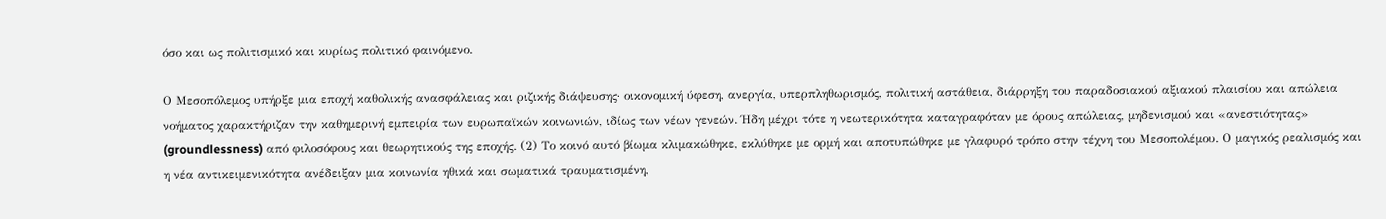όσο και ως πολιτισμικό και κυρίως πολιτικό φαινόμενο.

Ο Μεσοπόλεμος υπήρξε μια εποχή καθολικής ανασφάλειας και ριζικής διάψευσης· οικονομική ύφεση, ανεργία, υπερπληθωρισμός, πολιτική αστάθεια, διάρρηξη του παραδοσιακού αξιακού πλαισίου και απώλεια νοήματος χαρακτήριζαν την καθημερινή εμπειρία των ευρωπαϊκών κοινωνιών, ιδίως των νέων γενεών. Ήδη μέχρι τότε η νεωτερικότητα καταγραφόταν με όρους απώλειας, μηδενισμού και «ανεστιότητας» (groundlessness) από φιλοσόφους και θεωρητικούς της εποχής. (2) Το κοινό αυτό βίωμα κλιμακώθηκε, εκλύθηκε με ορμή και αποτυπώθηκε με γλαφυρό τρόπο στην τέχνη του Μεσοπολέμου. Ο μαγικός ρεαλισμός και η νέα αντικειμενικότητα ανέδειξαν μια κοινωνία ηθικά και σωματικά τραυματισμένη,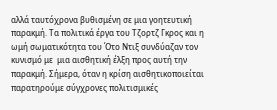αλλά ταυτόχρονα βυθισμένη σε μια γοητευτική παρακμή. Τα πολιτικά έργα του Τζορτζ Γκρος και η ωμή σωματικότητα του Ότο Ντιξ συνδύαζαν τον κυνισμό με  μια αισθητική έλξη προς αυτή την παρακμή. Σήμερα, όταν η κρίση αισθητικοποιείται παρατηρούμε σύγχρονες πολιτισμικές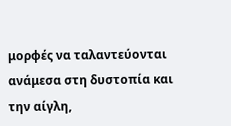μορφές να ταλαντεύονται ανάμεσα στη δυστοπία και την αίγλη,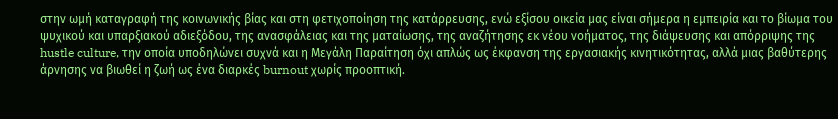στην ωμή καταγραφή της κοινωνικής βίας και στη φετιχοποίηση της κατάρρευσης, ενώ εξίσου οικεία μας είναι σήμερα η εμπειρία και το βίωμα του ψυχικού και υπαρξιακού αδιεξόδου, της ανασφάλειας και της ματαίωσης, της αναζήτησης εκ νέου νοήματος, της διάψευσης και απόρριψης της hustle culture, την οποία υποδηλώνει συχνά και η Μεγάλη Παραίτηση όχι απλώς ως έκφανση της εργασιακής κινητικότητας, αλλά μιας βαθύτερης άρνησης να βιωθεί η ζωή ως ένα διαρκές burnout χωρίς προοπτική.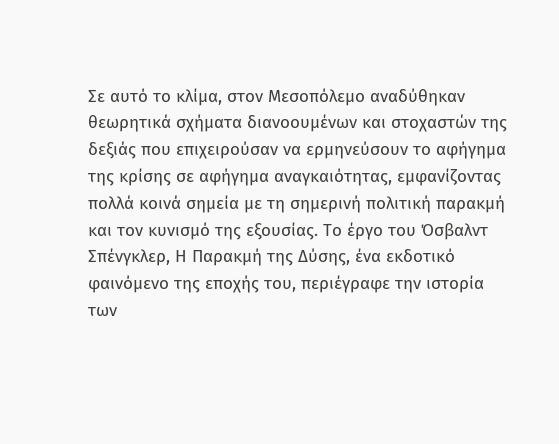Σε αυτό το κλίμα, στον Μεσοπόλεμο αναδύθηκαν θεωρητικά σχήματα διανοουμένων και στοχαστών της δεξιάς που επιχειρούσαν να ερμηνεύσουν το αφήγημα της κρίσης σε αφήγημα αναγκαιότητας, εμφανίζοντας πολλά κοινά σημεία με τη σημερινή πολιτική παρακμή και τον κυνισμό της εξουσίας. Το έργο του Όσβαλντ Σπένγκλερ, Η Παρακμή της Δύσης, ένα εκδοτικό φαινόμενο της εποχής του, περιέγραφε την ιστορία των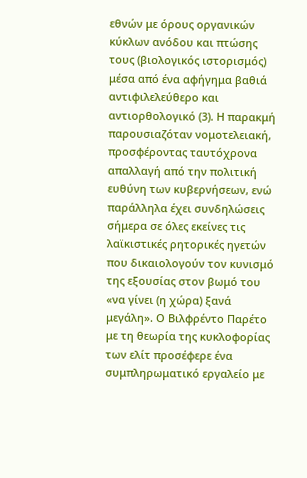εθνών με όρους οργανικών κύκλων ανόδου και πτώσης τους (βιολογικός ιστορισμός) μέσα από ένα αφήγημα βαθιά αντιφιλελεύθερο και αντιορθολογικό (3). Η παρακμή παρουσιαζόταν νομοτελειακή, προσφέροντας ταυτόχρονα απαλλαγή από την πολιτική ευθύνη των κυβερνήσεων, ενώ παράλληλα έχει συνδηλώσεις σήμερα σε όλες εκείνες τις λαϊκιστικές ρητορικές ηγετών που δικαιολογούν τον κυνισμό της εξουσίας στον βωμό του «να γίνει (η χώρα) ξανά μεγάλη». Ο Βιλφρέντο Παρέτο με τη θεωρία της κυκλοφορίας των ελίτ προσέφερε ένα συμπληρωματικό εργαλείο με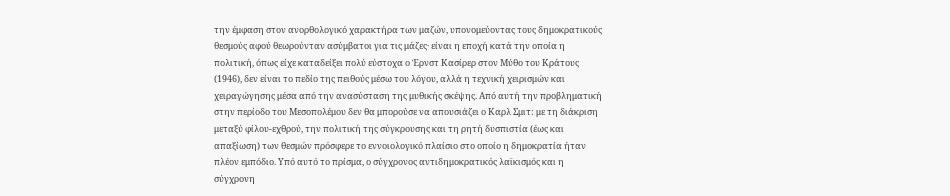την έμφαση στον ανορθολογικό χαρακτήρα των μαζών, υπονομεύοντας τους δημοκρατικούς θεσμούς αφού θεωρούνταν ασύμβατοι για τις μάζες· είναι η εποχή κατά την οποία η πολιτική, όπως είχε καταδείξει πολύ εύστοχα ο Έρνστ Κασίρερ στον Μύθο του Κράτους (1946), δεν είναι το πεδίο της πειθούς μέσω του λόγου, αλλά η τεχνική χειρισμών και χειραγώγησης μέσα από την ανασύσταση της μυθικής σκέψης. Από αυτή την προβληματική στην περίοδο του Μεσοπολέμου δεν θα μπορούσε να απουσιάζει ο Καρλ Σμιτ: με τη διάκριση μεταξύ φίλου-εχθρού, την πολιτική της σύγκρουσης και τη ρητή δυσπιστία (έως και απαξίωση) των θεσμών πρόσφερε το εννοιολογικό πλαίσιο στο οποίο η δημοκρατία ήταν πλέον εμπόδιο. Υπό αυτό το πρίσμα, ο σύγχρονος αντιδημοκρατικός λαϊκισμός και η σύγχρονη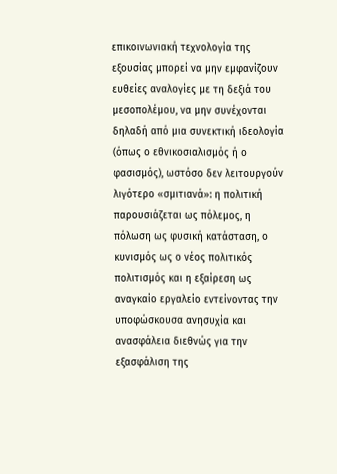επικοινωνιακή τεχνολογία της εξουσίας μπορεί να μην εμφανίζουν ευθείες αναλογίες με τη δεξιά του μεσοπολέμου, να μην συνέχονται δηλαδή από μια συνεκτική ιδεολογία (όπως ο εθνικοσιαλισμός ή ο φασισμός), ωστόσο δεν λειτουργούν λιγότερο «σμιτιανά»: η πολιτική παρουσιάζεται ως πόλεμος, η πόλωση ως φυσική κατάσταση, ο κυνισμός ως ο νέος πολιτικός πολιτισμός και η εξαίρεση ως αναγκαίο εργαλείο εντείνοντας την υποφώσκουσα ανησυχία και ανασφάλεια διεθνώς για την εξασφάλιση της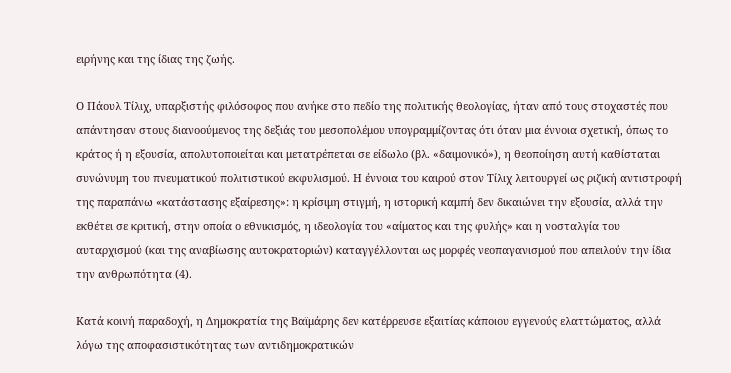ειρήνης και της ίδιας της ζωής.

Ο Πάουλ Τίλιχ, υπαρξιστής φιλόσοφος που ανήκε στο πεδίο της πολιτικής θεολογίας, ήταν από τους στοχαστές που απάντησαν στους διανοούμενος της δεξιάς του μεσοπολέμου υπογραμμίζοντας ότι όταν μια έννοια σχετική, όπως το κράτος ή η εξουσία, απολυτοποιείται και μετατρέπεται σε είδωλο (βλ. «δαιμονικό»), η θεοποίηση αυτή καθίσταται συνώνυμη του πνευματικού πολιτιστικού εκφυλισμού. Η έννοια του καιρού στον Τίλιχ λειτουργεί ως ριζική αντιστροφή της παραπάνω «κατάστασης εξαίρεσης»: η κρίσιμη στιγμή, η ιστορική καμπή δεν δικαιώνει την εξουσία, αλλά την εκθέτει σε κριτική, στην οποία ο εθνικισμός, η ιδεολογία του «αίματος και της φυλής» και η νοσταλγία του αυταρχισμού (και της αναβίωσης αυτοκρατοριών) καταγγέλλονται ως μορφές νεοπαγανισμού που απειλούν την ίδια την ανθρωπότητα (4).

Κατά κοινή παραδοχή, η Δημοκρατία της Βαϊμάρης δεν κατέρρευσε εξαιτίας κάποιου εγγενούς ελαττώματος, αλλά λόγω της αποφασιστικότητας των αντιδημοκρατικών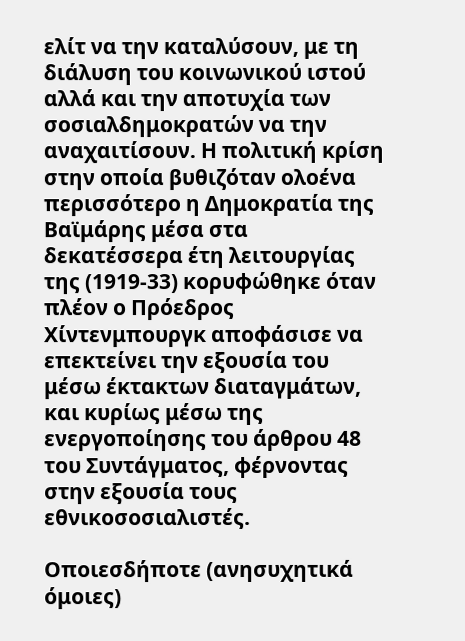ελίτ να την καταλύσουν, με τη διάλυση του κοινωνικού ιστού αλλά και την αποτυχία των σοσιαλδημοκρατών να την αναχαιτίσουν. Η πολιτική κρίση στην οποία βυθιζόταν ολοένα περισσότερο η Δημοκρατία της Βαϊμάρης μέσα στα δεκατέσσερα έτη λειτουργίας της (1919-33) κορυφώθηκε όταν πλέον ο Πρόεδρος Χίντενμπουργκ αποφάσισε να επεκτείνει την εξουσία του μέσω έκτακτων διαταγμάτων, και κυρίως μέσω της ενεργοποίησης του άρθρου 48 του Συντάγματος, φέρνοντας στην εξουσία τους εθνικοσοσιαλιστές.

Οποιεσδήποτε (ανησυχητικά όμοιες)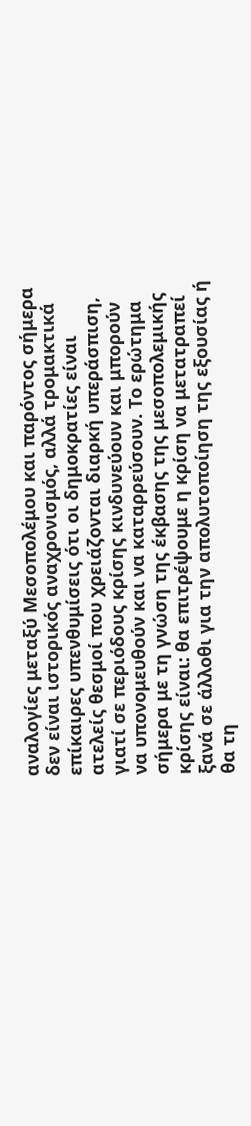αναλογίες μεταξύ Μεσοπολέμου και παρόντος σήμερα δεν είναι ιστορικός αναχρονισμός, αλλά τρομακτικά επίκαιρες υπενθυμίσεις ότι οι δημοκρατίες είναι ατελείς θεσμοί που χρειάζονται διαρκή υπεράσπιση, γιατί σε περιόδους κρίσης κινδυνεύουν και μπορούν να υπονομευθούν και να καταρρεύσουν. Το ερώτημα σήμερα με τη γνώση της έκβασης της μεσοπολεμικής κρίσης είναι: θα επιτρέψουμε η κρίση να μετατραπεί ξανά σε άλλοθι για την απολυτοποίηση της εξουσίας ή θα τη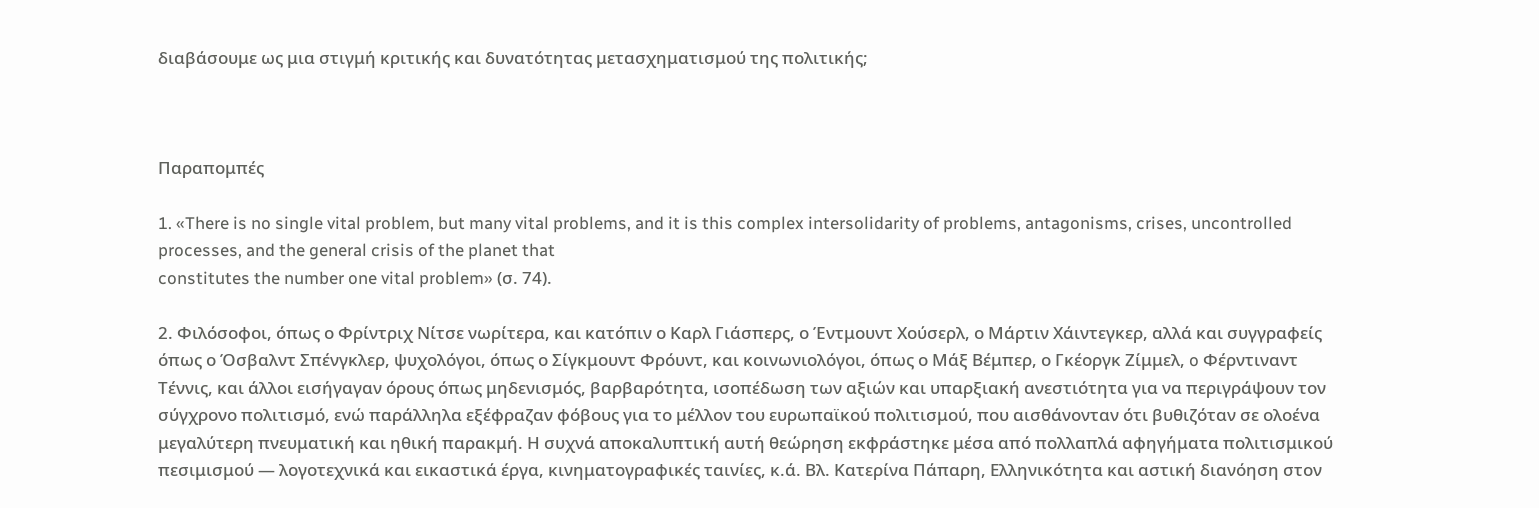διαβάσουμε ως μια στιγμή κριτικής και δυνατότητας μετασχηματισμού της πολιτικής;



Παραπομπές

1. «There is no single vital problem, but many vital problems, and it is this complex intersolidarity of problems, antagonisms, crises, uncontrolled processes, and the general crisis of the planet that
constitutes the number one vital problem» (σ. 74).

2. Φιλόσοφοι, όπως ο Φρίντριχ Νίτσε νωρίτερα, και κατόπιν ο Καρλ Γιάσπερς, ο Έντμουντ Χούσερλ, ο Μάρτιν Χάιντεγκερ, αλλά και συγγραφείς όπως ο Όσβαλντ Σπένγκλερ, ψυχολόγοι, όπως ο Σίγκμουντ Φρόυντ, και κοινωνιολόγοι, όπως ο Μάξ Βέμπερ, ο Γκέοργκ Ζίμμελ, o Φέρντιναντ Τέννις, και άλλοι εισήγαγαν όρους όπως μηδενισμός, βαρβαρότητα, ισοπέδωση των αξιών και υπαρξιακή ανεστιότητα για να περιγράψουν τον σύγχρονο πολιτισμό, ενώ παράλληλα εξέφραζαν φόβους για το μέλλον του ευρωπαϊκού πολιτισμού, που αισθάνονταν ότι βυθιζόταν σε ολοένα μεγαλύτερη πνευματική και ηθική παρακμή. Η συχνά αποκαλυπτική αυτή θεώρηση εκφράστηκε μέσα από πολλαπλά αφηγήματα πολιτισμικού πεσιμισμού ― λογοτεχνικά και εικαστικά έργα, κινηματογραφικές ταινίες, κ.ά. Βλ. Κατερίνα Πάπαρη, Ελληνικότητα και αστική διανόηση στον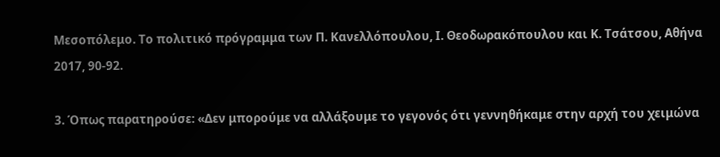Μεσοπόλεμο. Το πολιτικό πρόγραμμα των Π. Κανελλόπουλου, Ι. Θεοδωρακόπουλου και Κ. Τσάτσου, Αθήνα 2017, 90-92.

3. Όπως παρατηρούσε: «Δεν μπορούμε να αλλάξουμε το γεγονός ότι γεννηθήκαμε στην αρχή του χειμώνα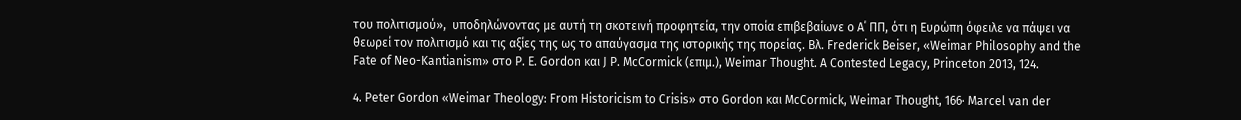του πολιτισμού»,  υποδηλώνοντας με αυτή τη σκοτεινή προφητεία, την οποία επιβεβαίωνε ο Α΄ ΠΠ, ότι η Ευρώπη όφειλε να πάψει να θεωρεί τον πολιτισμό και τις αξίες της ως το απαύγασμα της ιστορικής της πορείας. Βλ. Frederick Beiser, «Weimar Philosophy and the Fate of Neo-Kantianism» στο P. E. Gordon και J P. McCormick (επιμ.), Weimar Thought. A Contested Legacy, Princeton 2013, 124.

4. Peter Gordon «Weimar Theology: From Historicism to Crisis» στο Gordon και McCormick, Weimar Thought, 166· Marcel van der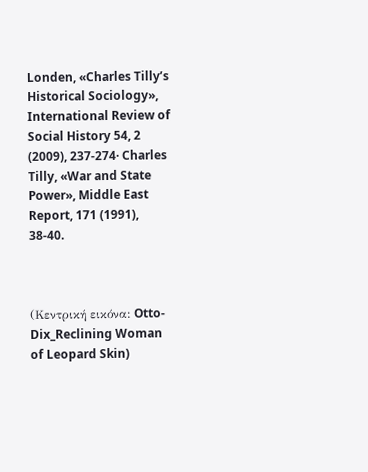Londen, «Charles Tilly’s Historical Sociology», International Review of Social History 54, 2 (2009), 237-274· Charles Tilly, «War and State Power», Middle East Report, 171 (1991), 38-40.



(Κεντρική εικόνα: Otto-Dix_Reclining Woman of Leopard Skin)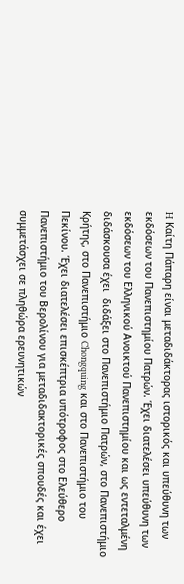H Καίτη Πάπαρη είναι μεταδιδάκτορας ιστορικός και υπεύθυνη των εκδόσεων του Πανεπιστημίου Πατρών. Έχει διατελέσει υπεύθυνη των εκδόσεων του Ελληνικού Ανοικτού Πανεπιστημίου και ως εντεταλμένη διδάσκουσα έχει  διδάξει στο Πανεπιστήμιο Πατρών, στο Πανεπιστήμιο Κρήτης, στο Πανεπιστήμιο Chongquing και στο Πανεπιστήμιο του Πεκίνου. Έχει διατελέσει επισκέπτρια υπότροφος στο Ελεύθερο Πανεπιστήμιο του Βερολίνου για μεταδιδακτορικές σπουδές και έχει συμμετάσχει σε πληθώρα ερευνητικών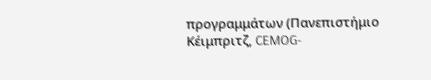προγραμμάτων (Πανεπιστήμιο Κέιμπριτζ, CEMOG-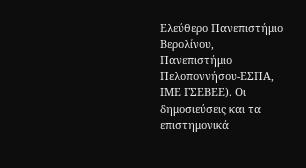Ελεύθερο Πανεπιστήμιο Βερολίνου, Πανεπιστήμιο Πελοποννήσου-ΕΣΠΑ, ΙΜΕ ΓΣΕΒΕΕ). Οι δημοσιεύσεις και τα επιστημονικά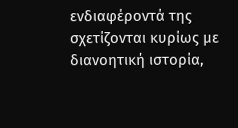ενδιαφέροντά της σχετίζονται κυρίως με διανοητική ιστορία,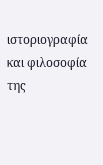ιστοριογραφία και φιλοσοφία της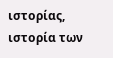ιστορίας, ιστορία των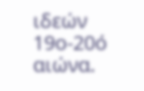ιδεών 19ο-20ό αιώνα.